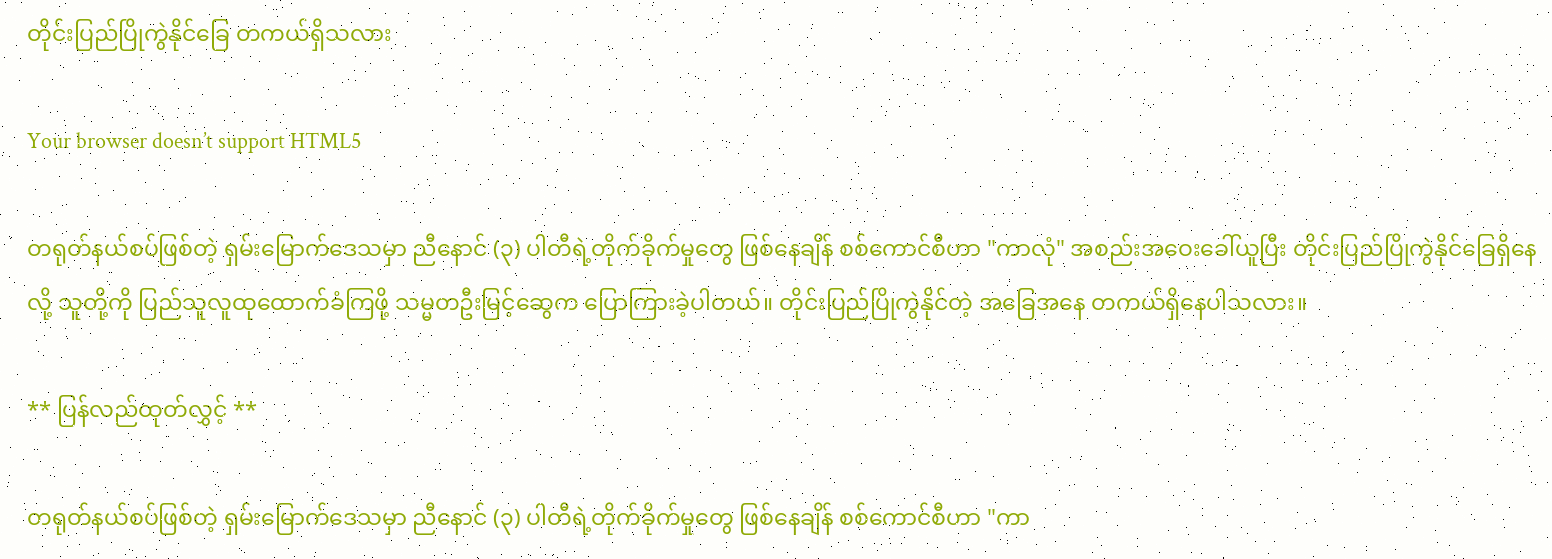တိုင်းပြည်ပြိုကွဲနိုင်ခြေ တကယ်ရှိသလား

Your browser doesn’t support HTML5

တရုတ်နယ်စပ်ဖြစ်တဲ့ ရှမ်းမြောက်ဒေသမှာ ညီနောင် (၃) ပါတီရဲ့တိုက်ခိုက်မှုတွေ ဖြစ်နေချိန် စစ်ကောင်စီဟာ "ကာလုံ" အစည်းအဝေးခေါ်ယူပြီး တိုင်းပြည်ပြိုကွဲနိုင်ခြေရှိနေလို့ သူတို့ကို ပြည်သူလူထုထောက်ခံကြဖို့ သမ္မတဦးမြင့်ဆွေက ပြောကြားခဲ့ပါတယ်။ တိုင်းပြည်ပြိုကွဲနိုင်တဲ့ အခြေအနေ တကယ်ရှိနေပါသလား။

** ပြန်လည်ထုတ်လွှင့် **

တရုတ်နယ်စပ်ဖြစ်တဲ့ ရှမ်းမြောက်ဒေသမှာ ညီနောင် (၃) ပါတီရဲ့တိုက်ခိုက်မှုတွေ ဖြစ်နေချိန် စစ်ကောင်စီဟာ "ကာ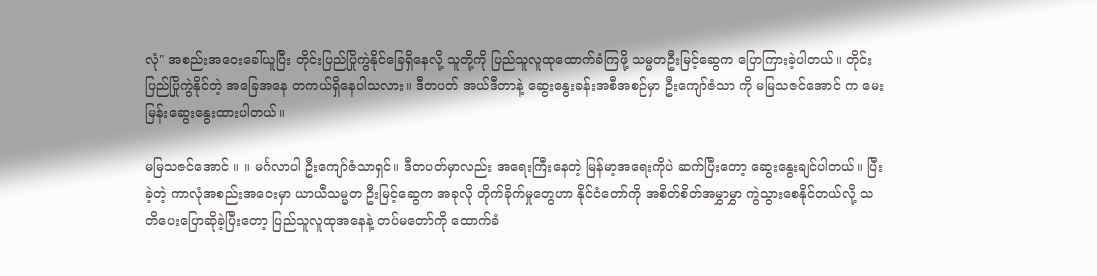လုံ" အစည်းအဝေးခေါ်ယူပြီး တိုင်းပြည်ပြိုကွဲနိုင်ခြေရှိနေလို့ သူတို့ကို ပြည်သူလူထုထောက်ခံကြဖို့ သမ္မတဦးမြင့်ဆွေက ပြောကြားခဲ့ပါတယ်။ တိုင်းပြည်ပြိုကွဲနိုင်တဲ့ အခြေအနေ တကယ်ရှိနေပါသလား။ ဒီတပတ် အယ်ဒီတာနဲ့ ဆွေးနွေးခန်းအစီအစဉ်မှာ ဦးကျော်ဇံသာ ကို မမြသဇင်အောင် က မေးမြန်းဆွေးနွေးထားပါတယ်။

မမြသဇင်အောင် ။ ။ မင်္ဂလာပါ ဦးကျော်ဇံသာရှင်။ ဒီတပတ်မှာလည်း အရေးကြီးနေတဲ့ မြန်မာ့အရေးကိုပဲ ဆက်ပြီးတော့ ဆွေးနွေးချင်ပါတယ်။ ပြီးခဲ့တဲ့ ကာလုံအစည်းအဝေးမှာ ယာယီသမ္မတ ဦးမြင့်ဆွေက အခုလို တိုက်ခိုက်မှုတွေဟာ နိုင်ငံတော်ကို အစိတ်စိတ်အမွှာမွှာ ကွဲသွားစေနိုင်တယ်လို့ သတိပေးပြောဆိုခဲ့ပြီးတော့ ပြည်သူလူထုအနေနဲ့ တပ်မတော်ကို ထောက်ခံ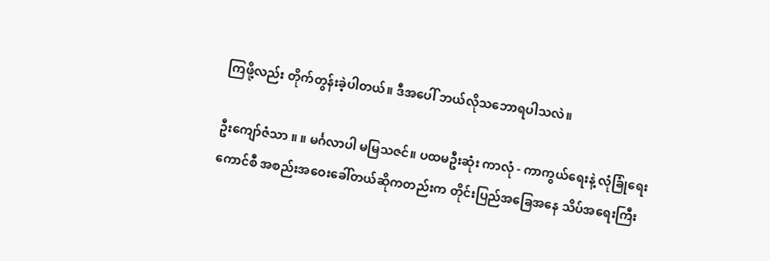ကြဖို့လည်း တိုက်တွန်းခဲ့ပါတယ်။ ဒီအပေါ် ဘယ်လိုသဘောရပါသလဲ။

ဦးကျော်ဇံသာ ။ ။ မင်္ဂလာပါ မမြသဇင်။ ပထမဦးဆုံး ကာလုံ - ကာကွယ်ရေးနဲ့ လုံခြုံရေးကောင်စီ အစည်းအဝေးခေါ်တယ်ဆိုကတည်းက တိုင်းပြည်အခြေအနေ သိပ်အရေးကြီး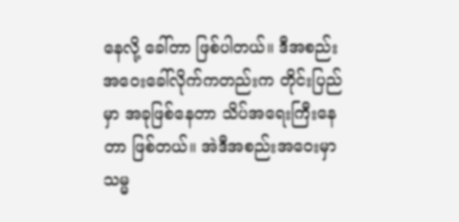နေလို့ ခေါ်တာ ဖြစ်ပါတယ်။ ဒီအစည်းအဝေးခေါ်လိုက်ကတည်းက တိုင်းပြည်မှာ အခုဖြစ်နေတာ သိပ်အရေးကြီးနေတာ ဖြစ်တယ်။ အဲဒီအစည်းအဝေးမှာ သမ္မ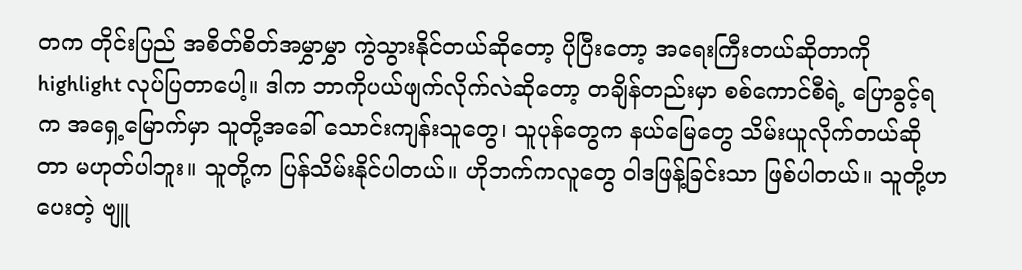တက တိုင်းပြည် အစိတ်စိတ်အမွှာမွှာ ကွဲသွားနိုင်တယ်ဆိုတော့ ပိုပြီးတော့ အရေးကြီးတယ်ဆိုတာကို highlight လုပ်ပြတာပေါ့။ ဒါက ဘာကိုပယ်ဖျက်လိုက်လဲဆိုတော့ တချိန်တည်းမှာ စစ်ကောင်စီရဲ့ ပြောခွင့်ရက အရှေ့မြောက်မှာ သူတို့အခေါ် သောင်းကျန်းသူတွေ၊ သူပုန်တွေက နယ်မြေတွေ သိမ်းယူလိုက်တယ်ဆိုတာ မဟုတ်ပါဘူး။ သူတို့က ပြန်သိမ်းနိုင်ပါတယ်။ ဟိုဘက်ကလူတွေ ဝါဒဖြန့်ခြင်းသာ ဖြစ်ပါတယ်။ သူတို့ဟပေးတဲ့ ဗျူ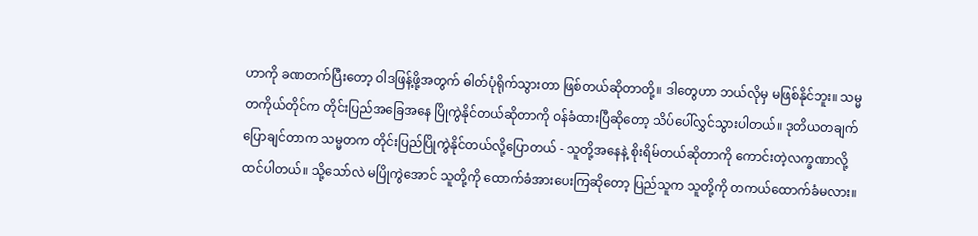ဟာကို ခဏတက်ပြီးတော့ ဝါဒဖြန့်ဖို့အတွက် ဓါတ်ပုံရိုက်သွားတာ ဖြစ်တယ်ဆိုတာတို့။ ဒါတွေဟာ ဘယ်လိုမှ မဖြစ်နိုင်ဘူး။ သမ္မတကိုယ်တိုင်က တိုင်းပြည်အခြေအနေ ပြိုကွဲနိုင်တယ်ဆိုတာကို ဝန်ခံထားပြီဆိုတော့ သိပ်ပေါ်လွှင်သွားပါတယ်။ ဒုတိယတချက်ပြောချင်တာက သမ္မတက တိုင်းပြည်ပြိုကွဲနိုင်တယ်လို့ပြောတယ် - သူတို့အနေနဲ့ စိုးရိမ်တယ်ဆိုတာကို ကောင်းတဲ့လက္ခဏာလို့ ထင်ပါတယ်။ သို့သော်လဲ မပြိုကွဲအောင် သူတို့ကို ထောက်ခံအားပေးကြဆိုတော့ ပြည်သူက သူတို့ကို တကယ်ထောက်ခံမလား။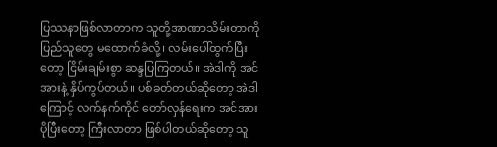ပြဿနာဖြစ်လာတာက သူတို့အာဏာသိမ်းတာကို ပြည်သူတွေ မထောက်ခံလို့၊ လမ်းပေါ်ထွက်ပြီးတော့ ငြိမ်းချမ်းစွာ ဆန္ဒပြကြတယ်။ အဲဒါကို အင်အားနဲ့ နှိပ်ကွပ်တယ်။ ပစ်ခတ်တယ်ဆိုတော့ အဲဒါကြောင့် လက်နက်ကိုင် တော်လှန်ရေးက အင်အားပိုပြီးတော့ ကြီးလာတာ ဖြစ်ပါတယ်ဆိုတော့ သူ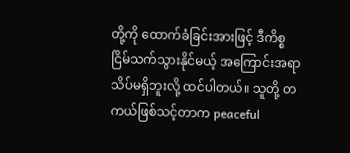တို့ကို ထောက်ခံခြင်းအားဖြင့် ဒီကိစ္စ ငြိမ်သက်သွားနိုင်မယ့် အကြောင်းအရာ သိပ်မရှိဘူးလို့ ထင်ပါတယ်။ သူတို့ တကယ်ဖြစ်သင့်တာက peaceful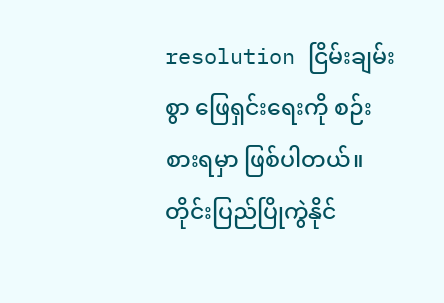resolution ငြိမ်းချမ်းစွာ ဖြေရှင်းရေးကို စဉ်းစားရမှာ ဖြစ်ပါတယ်။ တိုင်းပြည်ပြိုကွဲနိုင်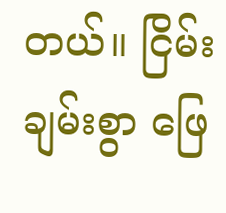တယ်။ ငြိမ်းချမ်းစွာ ဖြေ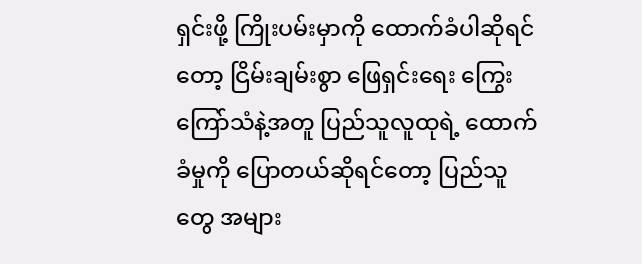ရှင်းဖို့ ကြိုးပမ်းမှာကို ထောက်ခံပါဆိုရင်တော့ ငြိမ်းချမ်းစွာ ဖြေရှင်းရေး ကြွေးကြော်သံနဲ့အတူ ပြည်သူလူထုရဲ့ ထောက်ခံမှုကို ပြောတယ်ဆိုရင်တော့ ပြည်သူတွေ အများ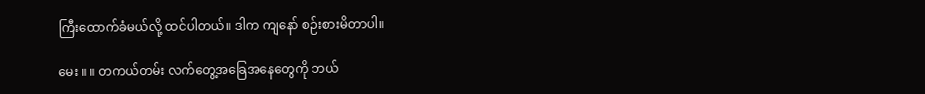ကြီးထောက်ခံမယ်လို့ ထင်ပါတယ်။ ဒါက ကျနော် စဉ်းစားမိတာပါ။

မေး ။ ။ တကယ်တမ်း လက်တွေ့အခြေအနေတွေကို ဘယ်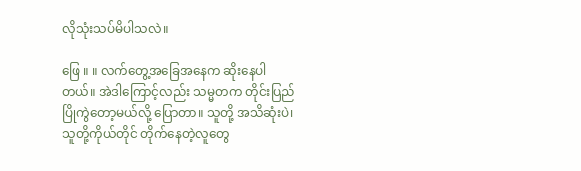လိုသုံးသပ်မိပါသလဲ။

ဖြေ ။ ။ လက်တွေ့အခြေအနေက ဆိုးနေပါတယ်။ အဲဒါကြောင့်လည်း သမ္မတက တိုင်းပြည်ပြိုကွဲတော့မယ်လို့ ပြောတာ။ သူတို့ အသိဆုံးပဲ၊ သူတို့ကိုယ်တိုင် တိုက်နေတဲ့လူတွေ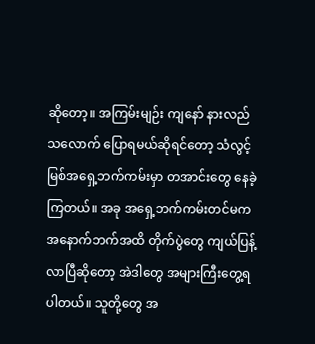ဆိုတော့။ အကြမ်းမျဉ်း ကျနော် နားလည်သလောက် ပြောရမယ်ဆိုရင်တော့ သံလွင့်မြစ်အရှေ့ဘက်ကမ်းမှာ တအာင်းတွေ နေခဲ့ကြတယ်။ အခု အရှေ့ဘက်ကမ်းတင်မက အနောက်ဘက်အထိ တိုက်ပွဲတွေ ကျယ်ပြန့်လာပြီဆိုတော့ အဲဒါတွေ အများကြီးတွေ့ရပါတယ်။ သူတို့တွေ အ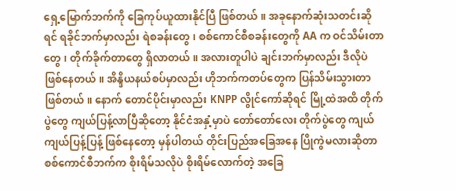ရှေ့မြောက်ဘက်ကို ခြေကုပ်ယူထားနိုင်ပြီ ဖြစ်တယ်။ အခုနောက်ဆုံးသတင်းဆိုရင် ရခိုင်ဘက်မှာလည်း ရဲစခန်းတွေ၊ စစ်ကောင်စီစခန်းတွေကို AA က ဝင်သိမ်းတာတွေ၊ တိုက်ခိုက်တာတွေ ရှိလာတယ်။ အလားတူပါပဲ ချင်းဘက်မှာလည်း ဒီလိုပဲ ဖြစ်နေတယ်။ အိန္ဒိယနယ်စပ်မှာလည်း ဟိုဘက်ကတပ်တွေက ပြန်သိမ်းသွားတာ ဖြစ်တယ်။ နောက် တောင်ပိုင်းမှာလည်း KNPP လွိုင်ကော်ဆိုရင် မြို့ထဲအထိ တိုက်ပွဲတွေ ကျယ်ပြန့်လာပြီဆိုတော့ နိုင်ငံအနှံ့မှာပဲ တော်တော်လေး တိုက်ပွဲတွေ ကျယ်ကျယ်ပြန့်ပြန့် ဖြစ်နေတော့ မှန်ပါတယ် တိုင်းပြည်အခြေအနေ ပြိုကွဲမလားဆိုတာ စစ်ကောင်စီဘက်က စိုးရိမ်သလိုပဲ စိုးရိမ်လောက်တဲ့ အခြေ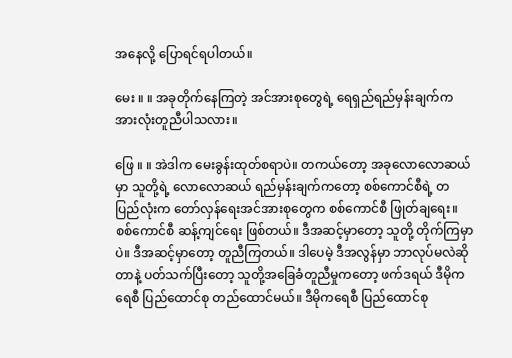အနေလို့ ပြောရင်ရပါတယ်။

မေး ။ ။ အခုတိုက်နေကြတဲ့ အင်အားစုတွေရဲ့ ရေရှည်ရည်မှန်းချက်က အားလုံးတူညီပါသလား။

ဖြေ ။ ။ အဲဒါက မေးခွန်းထုတ်စရာပဲ။ တကယ်တော့ အခုလောလောဆယ်မှာ သူတို့ရဲ့ လောလောဆယ် ရည်မှန်းချက်ကတော့ စစ်ကောင်စီရဲ့ တပြည်လုံးက တော်လှန်ရေးအင်အားစုတွေက စစ်ကောင်စီ ဖြုတ်ချရေး။ စစ်ကောင်စီ ဆန့်ကျင်ရေး ဖြစ်တယ်။ ဒီအဆင့်မှာတော့ သူတို့ တိုက်ကြမှာပဲ။ ဒီအဆင့်မှာတော့ တူညီကြတယ်။ ဒါပေမဲ့ ဒီအလွန်မှာ ဘာလုပ်မလဲဆိုတာနဲ့ ပတ်သက်ပြီးတော့ သူတို့အခြေခံတူညီမှုကတော့ ဖက်ဒရယ် ဒီမိုကရေစီ ပြည်ထောင်စု တည်ထောင်မယ်။ ဒီမိုကရေစီ ပြည်ထောင်စု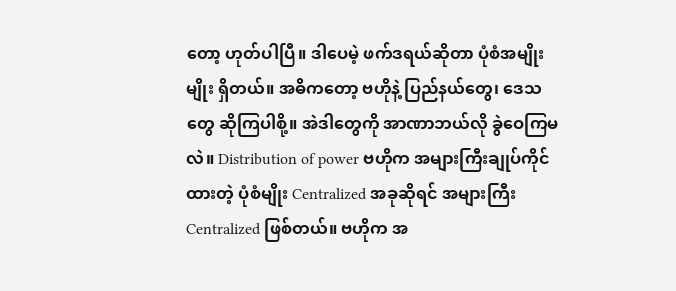တော့ ဟုတ်ပါပြီ။ ဒါပေမဲ့ ဖက်ဒရယ်ဆိုတာ ပုံစံအမျိုးမျိုး ရှိတယ်။ အဓိကတော့ ဗဟိုနဲ့ ပြည်နယ်တွေ၊ ဒေသတွေ ဆိုကြပါစို့။ အဲဒါတွေကို အာဏာဘယ်လို ခွဲဝေကြမလဲ။ Distribution of power ဗဟိုက အများကြီးချုပ်ကိုင်ထားတဲ့ ပုံစံမျိုး Centralized အခုဆိုရင် အများကြီး Centralized ဖြစ်တယ်။ ဗဟိုက အ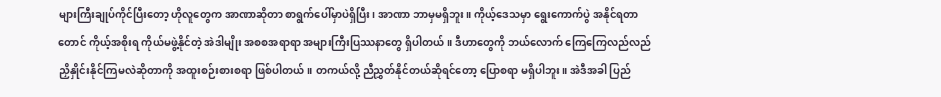များကြီးချုပ်ကိုင်ပြီးတော့ ဟိုလူတွေက အာဏာဆိုတာ စာရွက်ပေါ်မှာပဲရှိပြီး၊ အာဏာ ဘာမှမရှိဘူး။ ကိုယ့်ဒေသမှာ ရွေးကောက်ပွဲ အနိုင်ရတာတောင် ကိုယ့်အစိုးရ ကိုယ်မဖွဲ့နိုင်တဲ့ အဲဒါမျိုး အစစအရာရာ အများကြီးပြဿနာတွေ ရှိပါတယ်။ ဒီဟာတွေကို ဘယ်လောက် ကြေကြေလည်လည် ညှိနှိုင်းနိုင်ကြမလဲဆိုတာကို အထူးစဉ်းစားစရာ ဖြစ်ပါတယ်။ တကယ်လို့ ညီညွှတ်နိုင်တယ်ဆိုရင်တော့ ပြောစရာ မရှိပါဘူး။ အဲဒီအခါ ပြည်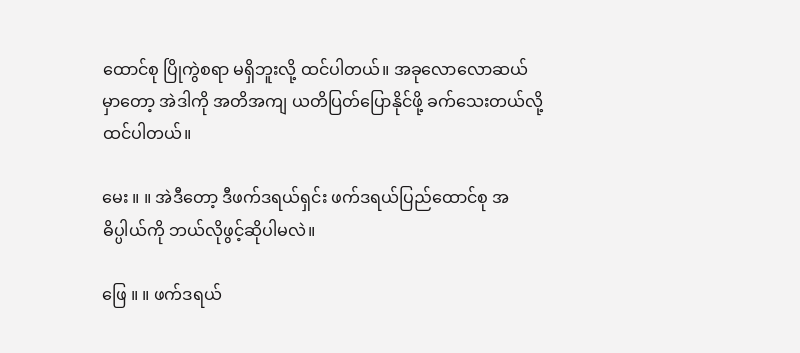ထောင်စု ပြိုကွဲစရာ မရှိဘူးလို့ ထင်ပါတယ်။ အခုလောလောဆယ်မှာတော့ အဲဒါကို အတိအကျ ယတိပြတ်ပြောနိုင်ဖို့ ခက်သေးတယ်လို့ ထင်ပါတယ်။

မေး ။ ။ အဲဒီတော့ ဒီဖက်ဒရယ်ရှင်း ဖက်ဒရယ်ပြည်ထောင်စု အဓိပ္ပါယ်ကို ဘယ်လိုဖွင့်ဆိုပါမလဲ။

ဖြေ ။ ။ ဖက်ဒရယ်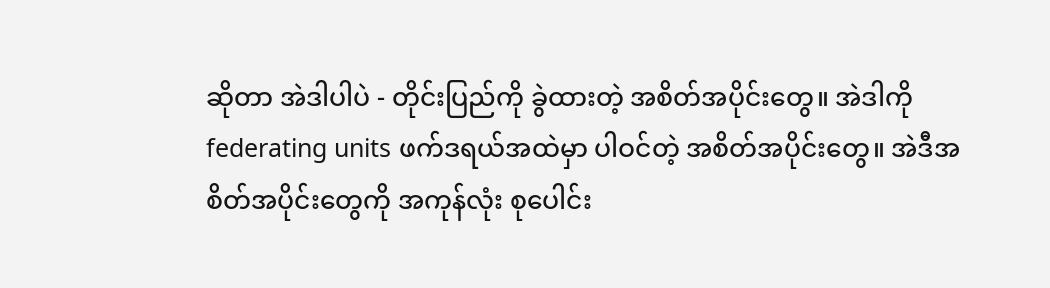ဆိုတာ အဲဒါပါပဲ - တိုင်းပြည်ကို ခွဲထားတဲ့ အစိတ်အပိုင်းတွေ။ အဲဒါကို federating units ဖက်ဒရယ်အထဲမှာ ပါဝင်တဲ့ အစိတ်အပိုင်းတွေ။ အဲဒီအစိတ်အပိုင်းတွေကို အကုန်လုံး စုပေါင်း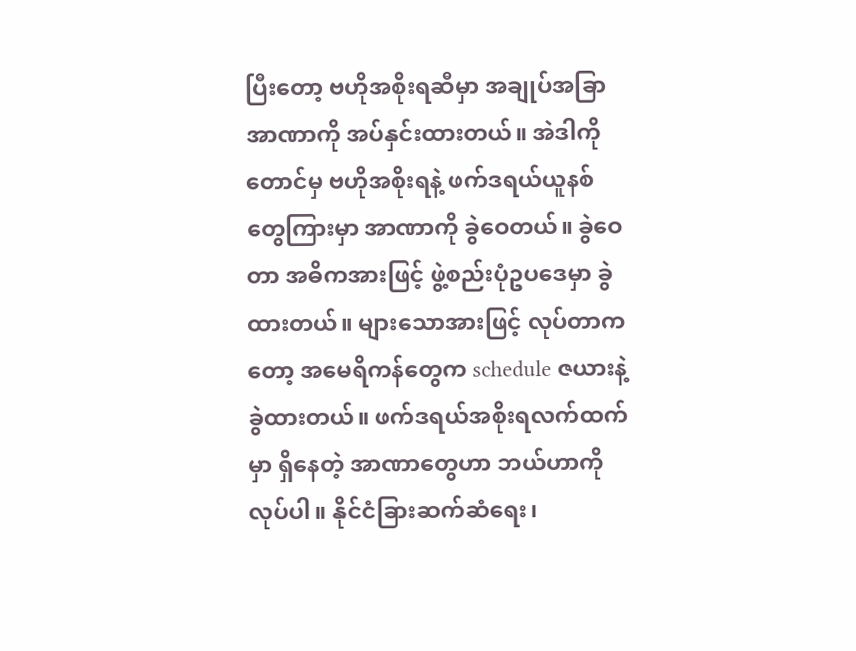ပြီးတော့ ဗဟိုအစိုးရဆီမှာ အချုပ်အခြာအာဏာကို အပ်နှင်းထားတယ်။ အဲဒါကိုတောင်မှ ဗဟိုအစိုးရနဲ့ ဖက်ဒရယ်ယူနစ်တွေကြားမှာ အာဏာကို ခွဲဝေတယ်။ ခွဲဝေတာ အဓိကအားဖြင့် ဖွဲ့စည်းပုံဥပဒေမှာ ခွဲထားတယ်။ များသောအားဖြင့် လုပ်တာကတော့ အမေရိကန်တွေက schedule ဇယားနဲ့ ခွဲထားတယ်။ ဖက်ဒရယ်အစိုးရလက်ထက်မှာ ရှိနေတဲ့ အာဏာတွေဟာ ဘယ်ဟာကိုလုပ်ပါ။ နိုင်ငံခြားဆက်ဆံရေး၊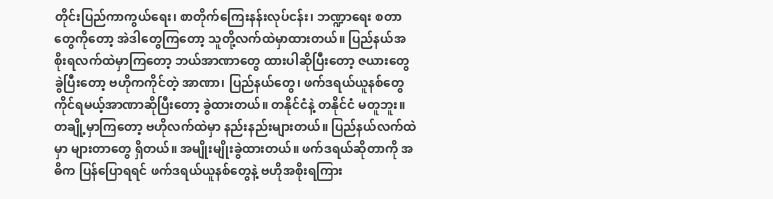တိုင်းပြည်ကာကွယ်ရေး၊ စာတိုက်ကြေးနန်းလုပ်ငန်း၊ ဘဏ္ဍာရေး စတာတွေကိုတော့ အဲဒါတွေကြတော့ သူတို့လက်ထဲမှာထားတယ်။ ပြည်နယ်အစိုးရလက်ထဲမှာကြတော့ ဘယ်အာဏာတွေ ထားပါဆိုပြီးတော့ ဇယားတွေ ခွဲပြီးတော့ ဗဟိုကကိုင်တဲ့ အာဏာ၊ ပြည်နယ်တွေ၊ ဖက်ဒရယ်ယူနစ်တွေ ကိုင်ရမယ့်အာဏာဆိုပြီးတော့ ခွဲထားတယ်။ တနိုင်ငံနဲ့ တနိုင်ငံ မတူဘူး။ တချို့မှာကြတော့ ဗဟိုလက်ထဲမှာ နည်းနည်းများတယ်။ ပြည်နယ်လက်ထဲမှာ များတာတွေ ရှိတယ်။ အမျိုးမျိုးခွဲထားတယ်။ ဖက်ဒရယ်ဆိုတာကို အဓိက ပြန်ပြောရရင် ဖက်ဒရယ်ယူနစ်တွေနဲ့ ဗဟိုအစိုးရကြား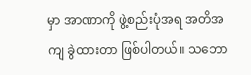မှာ အာဏာကို ဖွဲ့စည်းပုံအရ အတိအကျ ခွဲထားတာ ဖြစ်ပါတယ်။ သဘော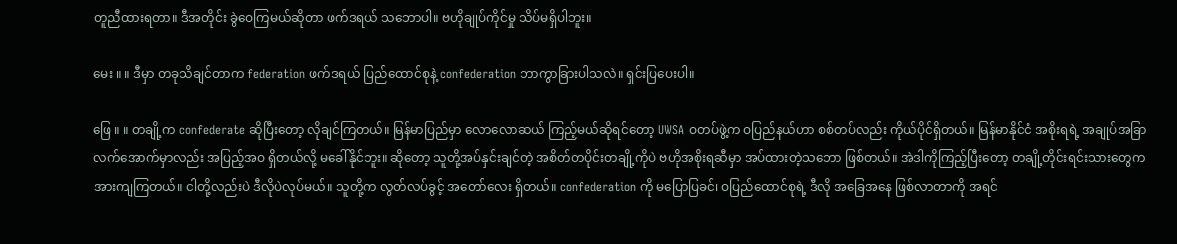တူညီထားရတာ။ ဒီအတိုင်း ခွဲဝေကြမယ်ဆိုတာ ဖက်ဒရယ် သဘောပါ။ ဗဟိုချုပ်ကိုင်မှု သိပ်မရှိပါဘူး။

မေး ။ ။ ဒီမှာ တခုသိချင်တာက federation ဖက်ဒရယ် ပြည်ထောင်စုနဲ့ confederation ဘာကွာခြားပါသလဲ။ ရှင်းပြပေးပါ။

ဖြေ ။ ။ တချို့က confederate ဆိုပြီးတော့ လိုချင်ကြတယ်။ မြန်မာပြည်မှာ လောလောဆယ် ကြည့်မယ်ဆိုရင်တော့ UWSA ဝတပ်ဖွဲ့က ဝပြည်နယ်ဟာ စစ်တပ်လည်း ကိုယ်ပိုင်ရှိတယ်။ မြန်မာနိုင်ငံ အစိုးရရဲ့ အချုပ်အခြာလက်အောက်မှာလည်း အပြည့်အဝ ရှိတယ်လို့ မခေါ်နိုင်ဘူး။ ဆိုတော့ သူတို့အပ်နှင်းချင်တဲ့ အစိတ်တပိုင်းတချို့ကိုပဲ ဗဟိုအစိုးရဆီမှာ အပ်ထားတဲ့သဘော ဖြစ်တယ်။ အဲဒါကိုကြည့်ပြီးတော့ တချို့တိုင်းရင်းသားတွေက အားကျကြတယ်။ ငါတို့လည်းပဲ ဒီလိုပဲလုပ်မယ်။ သူတို့က လွတ်လပ်ခွင့် အတော်လေး ရှိတယ်။ confederation ကို မပြောပြခင်၊ ဝပြည်ထောင်စုရဲ့ ဒီလို အခြေအနေ ဖြစ်လာတာကို အရင်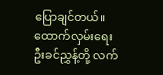ပြောချင်တယ်။ ထောက်လှမ်းရေး ဦးခင်ညွှန့်တို့ လက်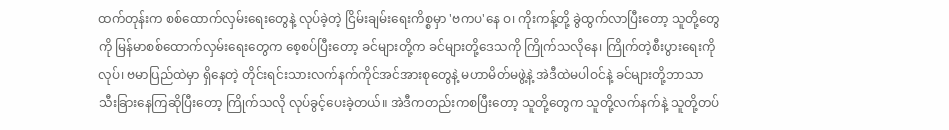ထက်တုန်းက စစ်ထောက်လှမ်းရေးတွေနဲ့ လုပ်ခဲ့တဲ့ ငြိမ်းချမ်းရေးကိစ္စမှာ 'ဗကပ'နေ ဝ၊ ကိုးကန့်တို့ ခွဲထွက်လာပြီးတော့ သူတို့တွေကို မြန်မာစစ်ထောက်လှမ်းရေးတွေက စေ့စပ်ပြီးတော့ ခင်များတို့က ခင်များတို့ဒေသကို ကြိုက်သလိုနေ၊ ကြိုက်တဲ့စီးပွားရေးကိုလုပ်၊ ဗမာပြည်ထဲမှာ ရှိနေတဲ့ တိုင်းရင်းသားလက်နက်ကိုင်အင်အားစုတွေနဲ့ မဟာမိတ်မဖွဲ့နဲ့ အဲဒီထဲမပါဝင်နဲ့ ခင်များတို့ဘာသာ သီးခြားနေကြဆိုပြီးတော့ ကြိုက်သလို လုပ်ခွင့်ပေးခဲ့တယ်။ အဲဒီကတည်းကစပြီးတော့ သူတို့တွေက သူတို့လက်နက်နဲ့ သူတို့တပ်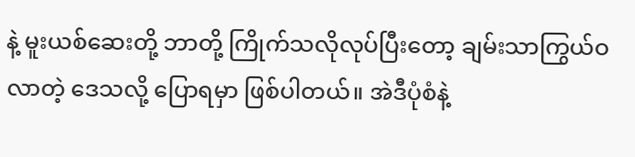နဲ့ မူးယစ်ဆေးတို့ ဘာတို့ ကြိုက်သလိုလုပ်ပြီးတော့ ချမ်းသာကြွယ်ဝလာတဲ့ ဒေသလို့ ပြောရမှာ ဖြစ်ပါတယ်။ အဲဒီပုံစံနဲ့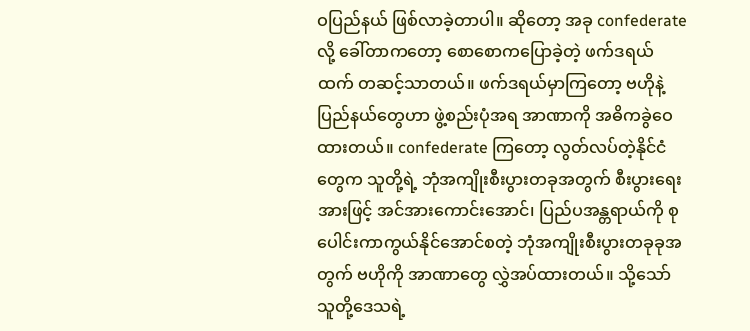ဝပြည်နယ် ဖြစ်လာခဲ့တာပါ။ ဆိုတော့ အခု confederate လို့ ခေါ်တာကတော့ စောစောကပြောခဲ့တဲ့ ဖက်ဒရယ်ထက် တဆင့်သာတယ်။ ဖက်ဒရယ်မှာကြတော့ ဗဟိုနဲ့ ပြည်နယ်တွေဟာ ဖွဲ့စည်းပုံအရ အာဏာကို အဓိကခွဲဝေထားတယ်။ confederate ကြတော့ လွတ်လပ်တဲ့နိုင်ငံတွေက သူတို့ရဲ့ ဘုံအကျိုးစီးပွားတခုအတွက် စီးပွားရေးအားဖြင့် အင်အားကောင်းအောင်၊ ပြည်ပအန္တရာယ်ကို စုပေါင်းကာကွယ်နိုင်အောင်စတဲ့ ဘုံအကျိုးစီးပွားတခုခုအတွက် ဗဟိုကို အာဏာတွေ လွှဲအပ်ထားတယ်။ သို့သော် သူတို့ဒေသရဲ့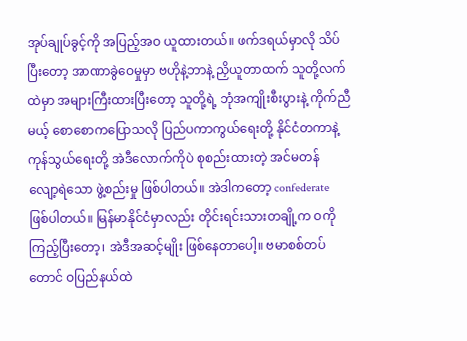အုပ်ချုပ်ခွင့်ကို အပြည့်အဝ ယူထားတယ်။ ဖက်ဒရယ်မှာလို သိပ်ပြီးတော့ အာဏာခွဲဝေမှုမှာ ဗဟိုနဲ့ဘာနဲ့ ညှိယူတာထက် သူတို့လက်ထဲမှာ အများကြီးထားပြီးတော့ သူတို့ရဲ့ ဘုံအကျိုးစီးပွားနဲ့ ကိုက်ညီမယ့် စောစောကပြောသလို ပြည်ပကာကွယ်ရေးတို့ နိုင်ငံတကာနဲ့ ကုန်သွယ်ရေးတို့ အဲဒီလောက်ကိုပဲ စုစည်းထားတဲ့ အင်မတန် လျော့ရဲသော ဖွဲ့စည်းမှု ဖြစ်ပါတယ်။ အဲဒါကတော့ confederate ဖြစ်ပါတယ်။ မြန်မာနိုင်ငံမှာလည်း တိုင်းရင်းသားတချို့က ဝကိုကြည့်ပြီးတော့၊ အဲဒီအဆင့်မျိုး ဖြစ်နေတာပေါ့။ ဗမာစစ်တပ်တောင် ဝပြည်နယ်ထဲ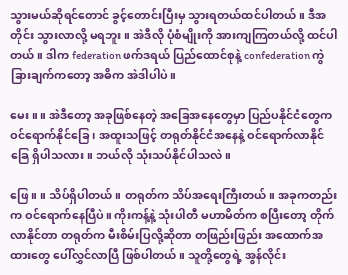သွားမယ်ဆိုရင်တောင် ခွင့်တောင်းပြီးမှ သွားရတယ်ထင်ပါတယ်။ ဒီအတိုင်း သွားလာလို့ မရဘူး။ အဲဒီလို ပုံစံမျိုးကို အားကျကြတယ်လို့ ထင်ပါတယ်။ ဒါက federation ဖက်ဒရယ် ပြည်ထောင်စုနဲ့ confederation ကွဲခြားချက်ကတော့ အဓိက အဲဒါပါပဲ။

မေး ။ ။ အဲဒီတော့ အခုဖြစ်နေတဲ့ အခြေအနေတွေမှာ ပြည်ပနိုင်ငံတွေက ဝင်ရောက်နိုင်ခြေ၊ အထူးသဖြင့် တရုတ်နိုင်ငံအနေနဲ့ ဝင်ရောက်လာနိုင်ခြေ ရှိပါသလား။ ဘယ်လို သုံးသပ်နိုင်ပါသလဲ။

ဖြေ ။ ။ သိပ်ရှိပါတယ်။ တရုတ်က သိပ်အရေးကြီးတယ်။ အခုကတည်းက ဝင်ရောက်နေပြီပဲ။ ကိုးကန့်နဲ့ သုံးပါတီ မဟာမိတ်က စပြီးတော့ တိုက်လာနိုင်တာ တရုတ်က မီးစိမ်းပြလို့ဆိုတာ တဖြည်းဖြည်း အထောက်အထားတွေ ပေါ်လွှင်လာပြီ ဖြစ်ပါတယ်။ သူတို့တွေရဲ့ အွန်လိုင်း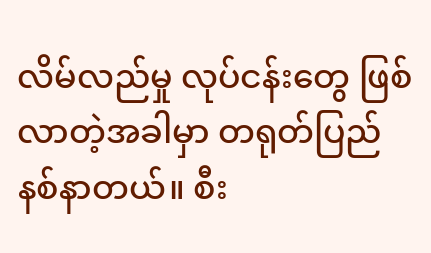လိမ်လည်မှု လုပ်ငန်းတွေ ဖြစ်လာတဲ့အခါမှာ တရုတ်ပြည် နစ်နာတယ်။ စီး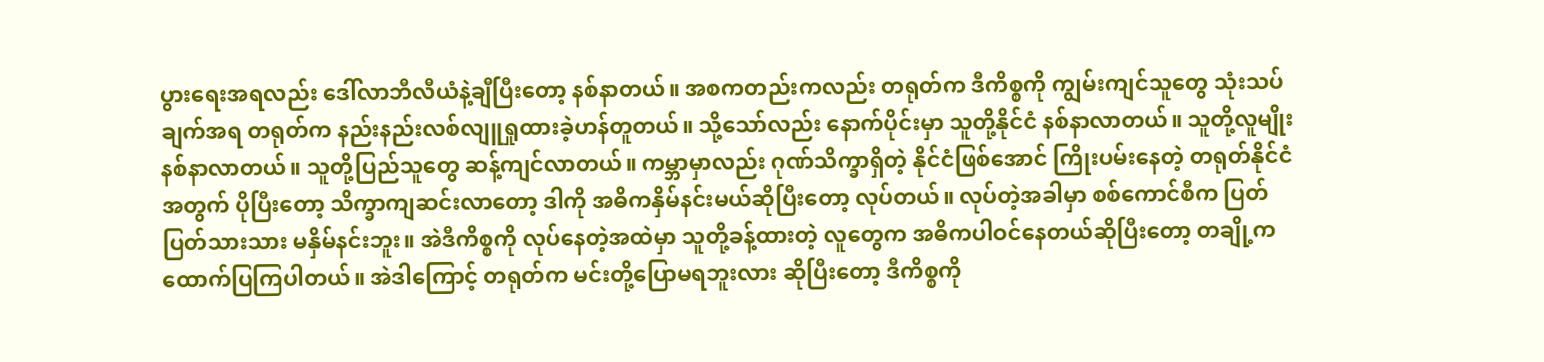ပွားရေးအရလည်း ဒေါ်လာဘီလီယံနဲ့ချီပြီးတော့ နစ်နာတယ်။ အစကတည်းကလည်း တရုတ်က ဒီကိစ္စကို ကျွမ်းကျင်သူတွေ သုံးသပ်ချက်အရ တရုတ်က နည်းနည်းလစ်လျူရှုထားခဲ့ဟန်တူတယ်။ သို့သော်လည်း နောက်ပိုင်းမှာ သူတို့နိုင်ငံ နစ်နာလာတယ်။ သူတို့လူမျိုး နစ်နာလာတယ်။ သူတို့ပြည်သူတွေ ဆန့်ကျင်လာတယ်။ ကမ္ဘာမှာလည်း ဂုဏ်သိက္ခာရှိတဲ့ နိုင်ငံဖြစ်အောင် ကြိုးပမ်းနေတဲ့ တရုတ်နိုင်ငံအတွက် ပိုပြီးတော့ သိက္ခာကျဆင်းလာတော့ ဒါကို အဓိကနှိမ်နင်းမယ်ဆိုပြီးတော့ လုပ်တယ်။ လုပ်တဲ့အခါမှာ စစ်ကောင်စီက ပြတ်ပြတ်သားသား မနှိမ်နင်းဘူး။ အဲဒီကိစ္စကို လုပ်နေတဲ့အထဲမှာ သူတို့ခန့်ထားတဲ့ လူတွေက အဓိကပါဝင်နေတယ်ဆိုပြီးတော့ တချို့က ထောက်ပြကြပါတယ်။ အဲဒါကြောင့် တရုတ်က မင်းတို့ပြောမရဘူးလား ဆိုပြီးတော့ ဒီကိစ္စကို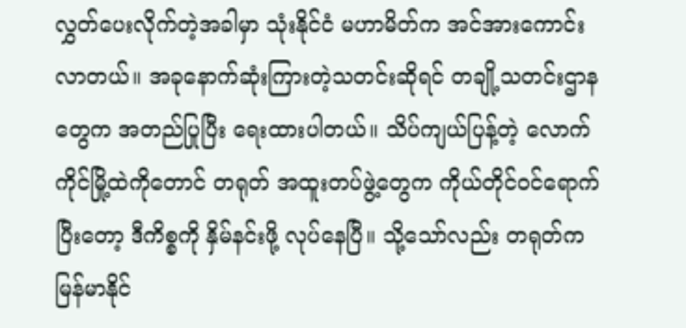လွှတ်ပေးလိုက်တဲ့အခါမှာ သုံးနိုင်ငံ မဟာမိတ်က အင်အားကောင်းလာတယ်။ အခုနောက်ဆုံးကြားတဲ့သတင်းဆိုရင် တချို့သတင်းဌာနတွေက အတည်ပြုပြီး ရေးထားပါတယ်။ သိပ်ကျယ်ပြန့်တဲ့ လောက်ကိုင်မြို့ထဲကိုတောင် တရုတ် အထူးတပ်ဖွဲ့တွေက ကိုယ်တိုင်ဝင်ရောက်ပြီးတော့ ဒီကိစ္စကို နှိမ်နင်းဖို့ လုပ်နေပြီ။ သို့သော်လည်း တရုတ်က မြန်မာနိုင်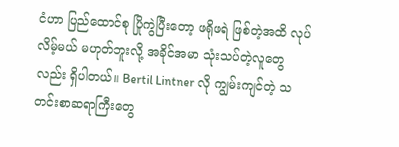ငံဟာ ပြည်ထောင်စု ပြိုကွဲပြီးတော့ ဖရိုဖရဲ ဖြစ်တဲ့အထိ လုပ်လိမ့်မယ် မဟုတ်ဘူးလို့ အခိုင်အမာ သုံးသပ်တဲ့လူတွေလည်း ရှိပါတယ်။ Bertil Lintner လို ကျွမ်းကျင်တဲ့ သတင်းစာဆရာကြီးတွေ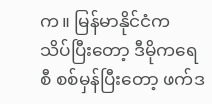က။ မြန်မာနိုင်ငံက သိပ်ပြီးတော့ ဒီမိုကရေစီ စစ်မှန်ပြီးတော့ ဖက်ဒ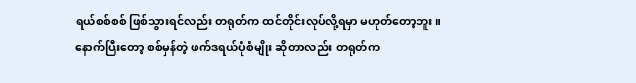ရယ်စစ်စစ် ဖြစ်သွားရင်လည်း တရုတ်က ထင်တိုင်းလုပ်လို့ရမှာ မဟုတ်တော့ဘူး။ နောက်ပြီးတော့ စစ်မှန်တဲ့ ဖက်ဒရယ်ပုံစံမျိုး ဆိုတာလည်း တရုတ်က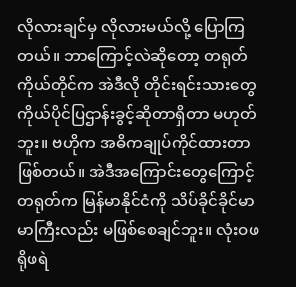လိုလားချင်မှ လိုလားမယ်လို့ ပြောကြတယ်။ ဘာကြောင့်လဲဆိုတော့ တရုတ်ကိုယ်တိုင်က အဲဒီလို တိုင်းရင်းသားတွေ ကိုယ်ပိုင်ပြဌာန်းခွင့်ဆိုတာရှိတာ မဟုတ်ဘူး။ ဗဟိုက အဓိကချုပ်ကိုင်ထားတာ ဖြစ်တယ်။ အဲဒီအကြောင်းတွေကြောင့် တရုတ်က မြန်မာနိုင်ငံကို သိပ်ခိုင်ခိုင်မာမာကြီးလည်း မဖြစ်စေချင်ဘူး။ လုံးဝဖရိုဖရဲ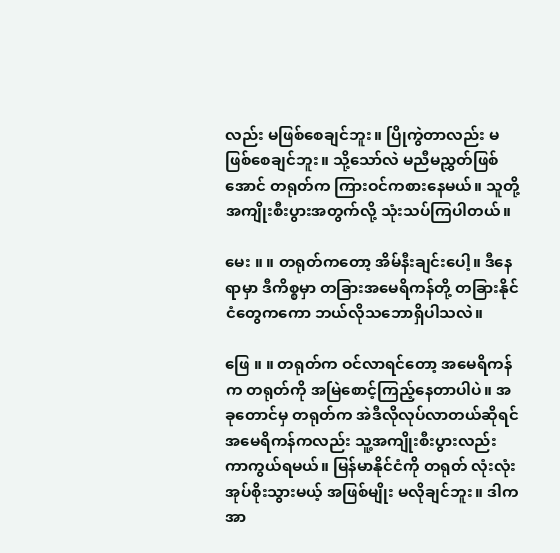လည်း မဖြစ်စေချင်ဘူး။ ပြိုကွဲတာလည်း မဖြစ်စေချင်ဘူး။ သို့သော်လဲ မညီမညွှတ်ဖြစ်အောင် တရုတ်က ကြားဝင်ကစားနေမယ်။ သူတို့ အကျိုးစီးပွားအတွက်လို့ သုံးသပ်ကြပါတယ်။

မေး ။ ။ တရုတ်ကတော့ အိမ်နီးချင်းပေါ့။ ဒီနေရာမှာ ဒီကိစ္စမှာ တခြားအမေရိကန်တို့ တခြားနိုင်ငံတွေကကော ဘယ်လိုသဘောရှိပါသလဲ။

ဖြေ ။ ။ တရုတ်က ဝင်လာရင်တော့ အမေရိကန်က တရုတ်ကို အမြဲစောင့်ကြည့်နေတာပါပဲ။ အခုတောင်မှ တရုတ်က အဲဒီလိုလုပ်လာတယ်ဆိုရင် အမေရိကန်ကလည်း သူ့အကျိုးစီးပွားလည်း ကာကွယ်ရမယ်။ မြန်မာနိုင်ငံကို တရုတ် လုံးလုံးအုပ်စိုးသွားမယ့် အဖြစ်မျိုး မလိုချင်ဘူး။ ဒါက အာ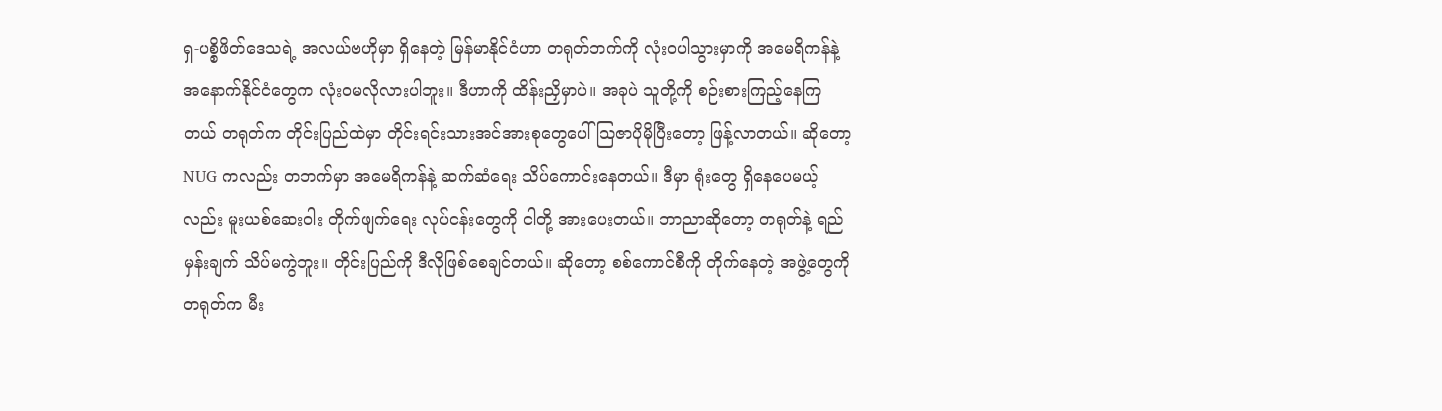ရှ-ပစ္စိဖိတ်ဒေသရဲ့ အလယ်ဗဟိုမှာ ရှိနေတဲ့ မြန်မာနိုင်ငံဟာ တရုတ်ဘက်ကို လုံးဝပါသွားမှာကို အမေရိကန်နဲ့ အနောက်နိုင်ငံတွေက လုံးဝမလိုလားပါဘူး။ ဒီဟာကို ထိန်းညှိမှာပဲ။ အခုပဲ သူတို့ကို စဉ်းစားကြည့်နေကြတယ် တရုတ်က တိုင်းပြည်ထဲမှာ တိုင်းရင်းသားအင်အားစုတွေပေါ် သြဇာပိုမိုပြီးတော့ ဖြန့်လာတယ်။ ဆိုတော့ NUG ကလည်း တဘက်မှာ အမေရိကန်နဲ့ ဆက်ဆံရေး သိပ်ကောင်းနေတယ်။ ဒီမှာ ရုံးတွေ ရှိနေပေမယ့်လည်း မူးယစ်ဆေးဝါး တိုက်ဖျက်ရေး လုပ်ငန်းတွေကို ငါတို့ အားပေးတယ်။ ဘာညာဆိုတော့ တရုတ်နဲ့ ရည်မှန်းချက် သိပ်မကွဲဘူး။ တိုင်းပြည်ကို ဒီလိုဖြစ်စေချင်တယ်။ ဆိုတော့ စစ်ကောင်စီကို တိုက်နေတဲ့ အဖွဲ့တွေကို တရုတ်က မီး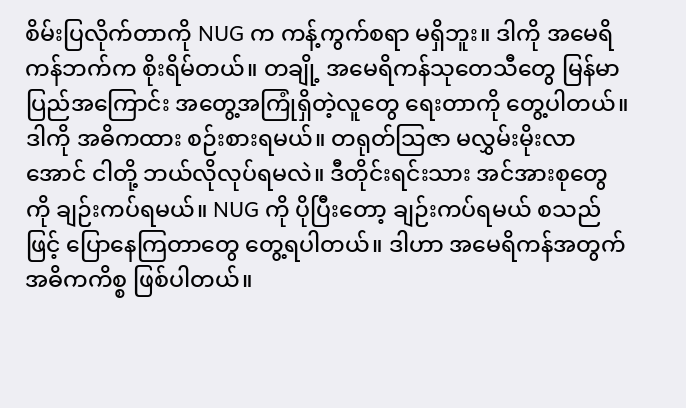စိမ်းပြလိုက်တာကို NUG က ကန့်ကွက်စရာ မရှိဘူး။ ဒါကို အမေရိကန်ဘက်က စိုးရိမ်တယ်။ တချို့ အမေရိကန်သုတေသီတွေ မြန်မာပြည်အကြောင်း အတွေ့အကြုံရှိတဲ့လူတွေ ရေးတာကို တွေ့ပါတယ်။ ဒါကို အဓိကထား စဉ်းစားရမယ်။ တရုတ်သြဇာ မလွှမ်းမိုးလာအောင် ငါတို့ ဘယ်လိုလုပ်ရမလဲ။ ဒီတိုင်းရင်းသား အင်အားစုတွေကို ချဉ်းကပ်ရမယ်။ NUG ကို ပိုပြီးတော့ ချဉ်းကပ်ရမယ် စသည်ဖြင့် ပြောနေကြတာတွေ တွေ့ရပါတယ်။ ဒါဟာ အမေရိကန်အတွက် အဓိကကိစ္စ ဖြစ်ပါတယ်။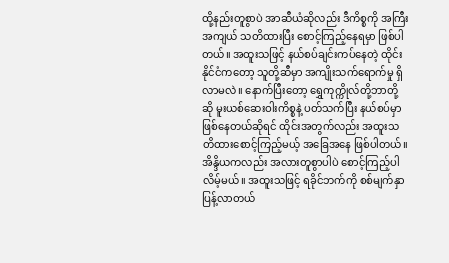ထို့နည်းတူစွာပဲ အာဆီယံဆိုလည်း ဒီကိစ္စကို အကြီးအကျယ် သတိထားပြီး စောင့်ကြည့်နေရမှာ ဖြစ်ပါတယ်။ အထူးသဖြင့် နယ်စပ်ချင်းကပ်နေတဲ့ ထိုင်းနိုင်ငံကတော့ သူတို့ဆီမှာ အကျိုးသက်ရောက်မှု ရှိလာမလဲ။ နောက်ပြီးတော့ ရွှေကုက္ကိုလ်တို့ဘာတို့ဆို မူးယစ်ဆေးဝါးကိစ္စနဲ့ ပတ်သက်ပြီး နယ်စပ်မှာ ဖြစ်နေတယ်ဆိုရင် ထိုင်းအတွက်လည်း အထူးသတိထားစောင့်ကြည့်မယ့် အခြေအနေ ဖြစ်ပါတယ်။ အိန္ဒိယကလည်း အလားတူစွာပါပဲ စောင့်ကြည့်ပါလိမ့်မယ်။ အထူးသဖြင့် ရခိုင်ဘက်ကို စစ်မျက်နှာပြန့်လာတယ်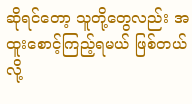ဆိုရင်တော့ သူတို့တွေလည်း အထူးစောင့်ကြည့်ရမယ် ဖြစ်တယ်လို့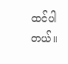ထင်ပါတယ်။